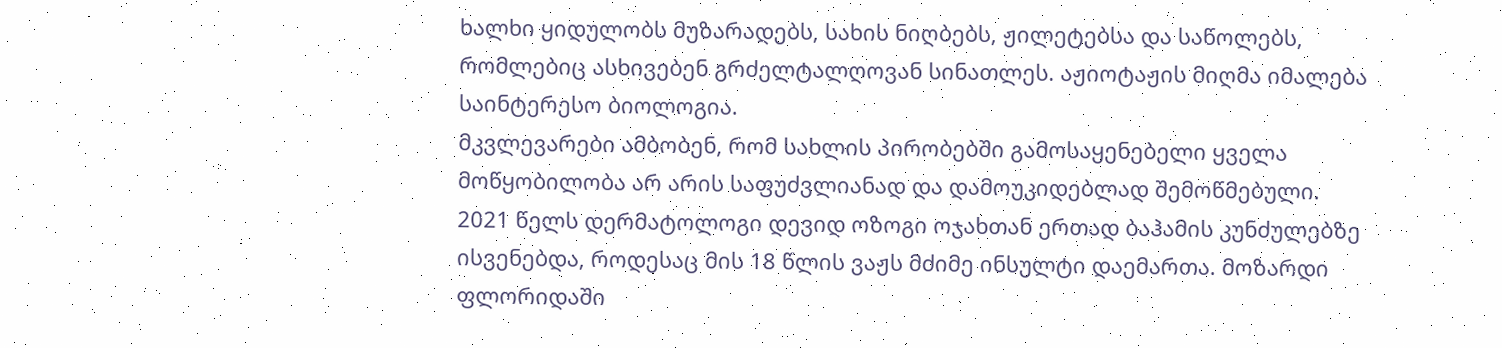ხალხი ყიდულობს მუზარადებს, სახის ნიღბებს, ჟილეტებსა და საწოლებს, რომლებიც ასხივებენ გრძელტალღოვან სინათლეს. აჟიოტაჟის მიღმა იმალება საინტერესო ბიოლოგია.
მკვლევარები ამბობენ, რომ სახლის პირობებში გამოსაყენებელი ყველა მოწყობილობა არ არის საფუძვლიანად და დამოუკიდებლად შემოწმებული.
2021 წელს დერმატოლოგი დევიდ ოზოგი ოჯახთან ერთად ბაჰამის კუნძულებზე ისვენებდა, როდესაც მის 18 წლის ვაჟს მძიმე ინსულტი დაემართა. მოზარდი ფლორიდაში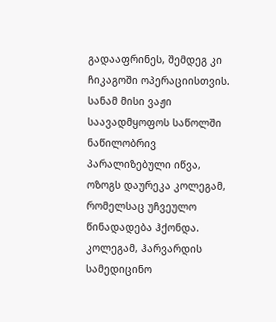გადააფრინეს, შემდეგ კი ჩიკაგოში ოპერაციისთვის. სანამ მისი ვაჟი საავადმყოფოს საწოლში ნაწილობრივ პარალიზებული იწვა, ოზოგს დაურეკა კოლეგამ, რომელსაც უჩვეულო წინადადება ჰქონდა.
კოლეგამ, ჰარვარდის სამედიცინო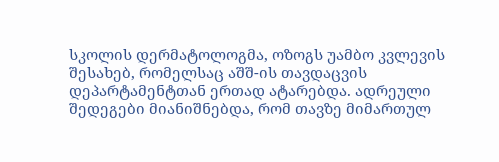სკოლის დერმატოლოგმა, ოზოგს უამბო კვლევის შესახებ, რომელსაც აშშ-ის თავდაცვის დეპარტამენტთან ერთად ატარებდა. ადრეული შედეგები მიანიშნებდა, რომ თავზე მიმართულ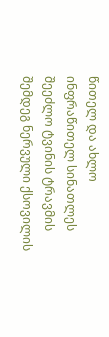წითელ და ახლო ინფრაწითელ სინათლეს შეეძლო ტვინის ტრავმის შემდეგ ნერვული ქსოვილის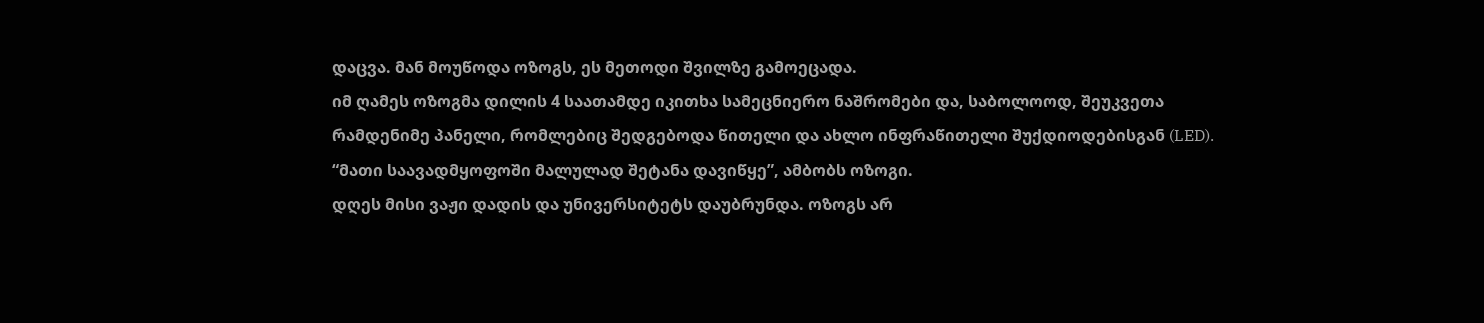დაცვა. მან მოუწოდა ოზოგს, ეს მეთოდი შვილზე გამოეცადა.
იმ ღამეს ოზოგმა დილის 4 საათამდე იკითხა სამეცნიერო ნაშრომები და, საბოლოოდ, შეუკვეთა რამდენიმე პანელი, რომლებიც შედგებოდა წითელი და ახლო ინფრაწითელი შუქდიოდებისგან (LED). “მათი საავადმყოფოში მალულად შეტანა დავიწყე”, ამბობს ოზოგი.
დღეს მისი ვაჟი დადის და უნივერსიტეტს დაუბრუნდა. ოზოგს არ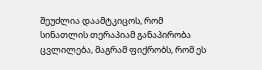შეუძლია დაამტკიცოს, რომ სინათლის თერაპიამ განაპირობა ცვლილება, მაგრამ ფიქრობს, რომ ეს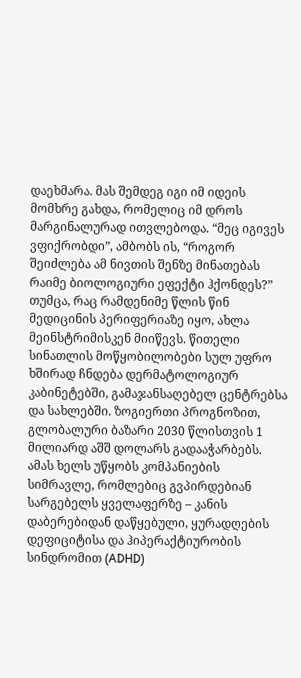დაეხმარა. მას შემდეგ იგი იმ იდეის მომხრე გახდა, რომელიც იმ დროს მარგინალურად ითვლებოდა. “მეც იგივეს ვფიქრობდი”, ამბობს ის, “როგორ შეიძლება ამ ნივთის შენზე მინათებას რაიმე ბიოლოგიური ეფექტი ჰქონდეს?”
თუმცა, რაც რამდენიმე წლის წინ მედიცინის პერიფერიაზე იყო, ახლა მეინსტრიმისკენ მიიწევს. წითელი სინათლის მოწყობილობები სულ უფრო ხშირად ჩნდება დერმატოლოგიურ კაბინეტებში, გამაჯანსაღებელ ცენტრებსა და სახლებში. ზოგიერთი პროგნოზით, გლობალური ბაზარი 2030 წლისთვის 1 მილიარდ აშშ დოლარს გადააჭარბებს. ამას ხელს უწყობს კომპანიების სიმრავლე, რომლებიც გვპირდებიან სარგებელს ყველაფერზე – კანის დაბერებიდან დაწყებული, ყურადღების დეფიციტისა და ჰიპერაქტიურობის სინდრომით (ADHD)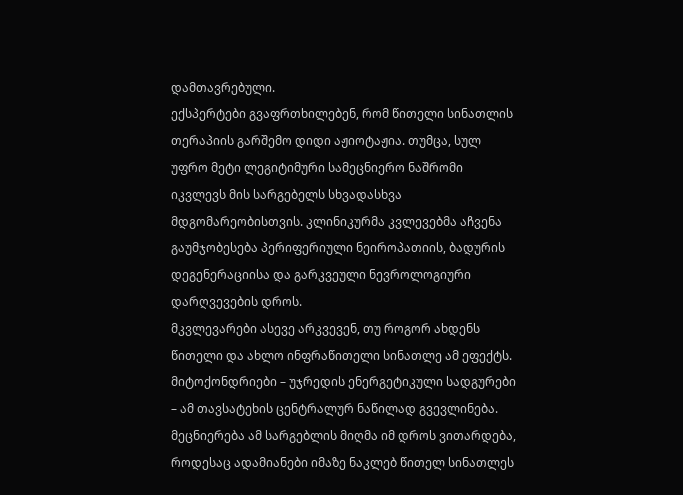დამთავრებული.
ექსპერტები გვაფრთხილებენ, რომ წითელი სინათლის თერაპიის გარშემო დიდი აჟიოტაჟია. თუმცა, სულ უფრო მეტი ლეგიტიმური სამეცნიერო ნაშრომი იკვლევს მის სარგებელს სხვადასხვა მდგომარეობისთვის. კლინიკურმა კვლევებმა აჩვენა გაუმჯობესება პერიფერიული ნეიროპათიის, ბადურის დეგენერაციისა და გარკვეული ნევროლოგიური დარღვევების დროს.
მკვლევარები ასევე არკვევენ, თუ როგორ ახდენს წითელი და ახლო ინფრაწითელი სინათლე ამ ეფექტს. მიტოქონდრიები – უჯრედის ენერგეტიკული სადგურები – ამ თავსატეხის ცენტრალურ ნაწილად გვევლინება.
მეცნიერება ამ სარგებლის მიღმა იმ დროს ვითარდება, როდესაც ადამიანები იმაზე ნაკლებ წითელ სინათლეს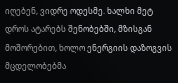იღებენ, ვიდრე ოდესმე. ხალხი მეტ დროს ატარებს შენობებში, მზისგან მოშორებით, ხოლო ენერგიის დაზოგვის მცდელობებმა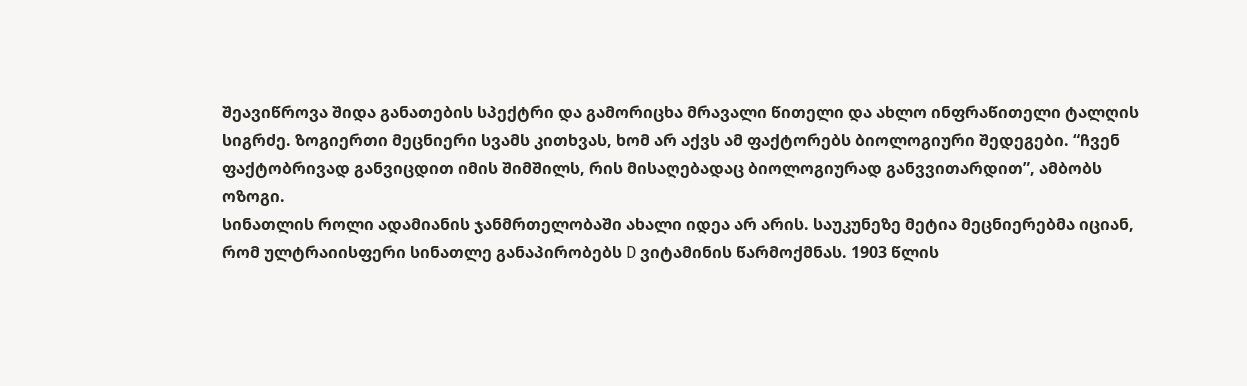შეავიწროვა შიდა განათების სპექტრი და გამორიცხა მრავალი წითელი და ახლო ინფრაწითელი ტალღის სიგრძე. ზოგიერთი მეცნიერი სვამს კითხვას, ხომ არ აქვს ამ ფაქტორებს ბიოლოგიური შედეგები. “ჩვენ ფაქტობრივად განვიცდით იმის შიმშილს, რის მისაღებადაც ბიოლოგიურად განვვითარდით”, ამბობს ოზოგი.
სინათლის როლი ადამიანის ჯანმრთელობაში ახალი იდეა არ არის. საუკუნეზე მეტია მეცნიერებმა იციან, რომ ულტრაიისფერი სინათლე განაპირობებს D ვიტამინის წარმოქმნას. 1903 წლის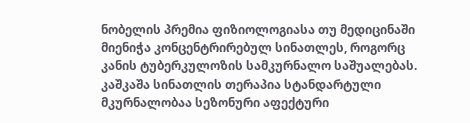ნობელის პრემია ფიზიოლოგიასა თუ მედიცინაში მიენიჭა კონცენტრირებულ სინათლეს, როგორც კანის ტუბერკულოზის სამკურნალო საშუალებას. კაშკაშა სინათლის თერაპია სტანდარტული მკურნალობაა სეზონური აფექტური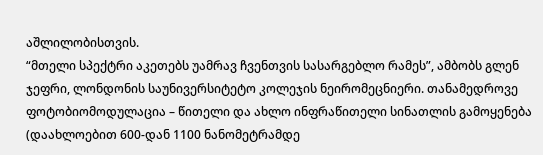აშლილობისთვის.
“მთელი სპექტრი აკეთებს უამრავ ჩვენთვის სასარგებლო რამეს”, ამბობს გლენ ჯეფრი, ლონდონის საუნივერსიტეტო კოლეჯის ნეირომეცნიერი. თანამედროვე ფოტობიომოდულაცია – წითელი და ახლო ინფრაწითელი სინათლის გამოყენება (დაახლოებით 600-დან 1100 ნანომეტრამდე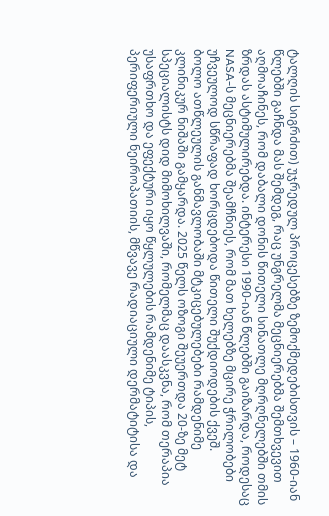ტალღის სიგრძით) უჯრედულ პროცესებზე ზემოქმედებისთვის – 1960-იან წლებში გაჩნდა მას შემდეგ, რაც უნგრელმა მეცნიერებმა შემთხვევით აღმოაჩინეს, რომ დაბალი დონის წითელი სინათლე მღრღნელებში თმის ზრდას ასტიმულირებდა. ინტერესი 1990-იან წლებში გაიზარდა, როდესაც NASA-ს მეცნიერებმა შეამჩნიეს, რომ მათ ხელებზე მცირე ჭრილობები უჩვეულოდ სწრაფად ხორცდებოდა წითელი შუქდიოდების ქვეშ.
ბოლო ათწლეულის განმავლობაში მტკიცებულებები რამდენიმე კლინიკურ ნიშაში გამყარდა. 2025 წელს ოზოგი შეუერთდა 20-ზე მეტ სპეციალისტს დიდ მიმოხილვაში, რომელმაც დაასკვნა, რომ თერაპია უსაფრთხო და ეფექტური იყო წყლულების რამდენიმე ტიპის, პერიფერიული ნეიროპათიის, მწვავე რადიაციული დერმატიტისა და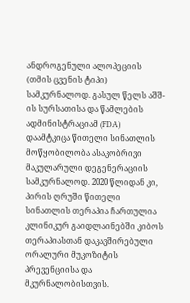ანდროგენული ალოპეციის (თმის ცვენის ტიპი) სამკურნალოდ. გასულ წელს აშშ-ის სურსათისა და წამლების ადმინისტრაციამ (FDA) დაამტკიცა წითელი სინათლის მოწყობილობა ასაკობრივი მაკულარული დეგენერაციის სამკურნალოდ. 2020 წლიდან კი, პირის ღრუში წითელი სინათლის თერაპია ჩართულია კლინიკურ გაიდლაინებში კიბოს თერაპიასთან დაკავშირებული ორალური მუკოზიტის პრევენციისა და მკურნალობისთვის.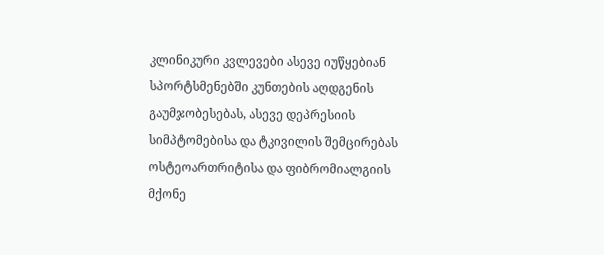კლინიკური კვლევები ასევე იუწყებიან სპორტსმენებში კუნთების აღდგენის გაუმჯობესებას, ასევე დეპრესიის სიმპტომებისა და ტკივილის შემცირებას ოსტეოართრიტისა და ფიბრომიალგიის მქონე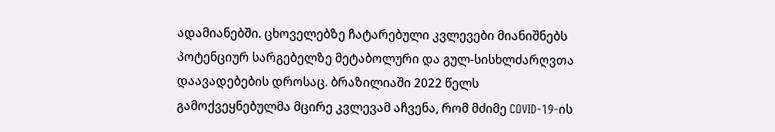ადამიანებში. ცხოველებზე ჩატარებული კვლევები მიანიშნებს პოტენციურ სარგებელზე მეტაბოლური და გულ-სისხლძარღვთა დაავადებების დროსაც. ბრაზილიაში 2022 წელს გამოქვეყნებულმა მცირე კვლევამ აჩვენა, რომ მძიმე COVID-19-ის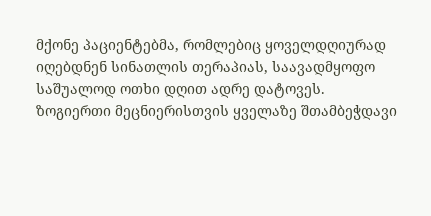მქონე პაციენტებმა, რომლებიც ყოველდღიურად იღებდნენ სინათლის თერაპიას, საავადმყოფო საშუალოდ ოთხი დღით ადრე დატოვეს.
ზოგიერთი მეცნიერისთვის ყველაზე შთამბეჭდავი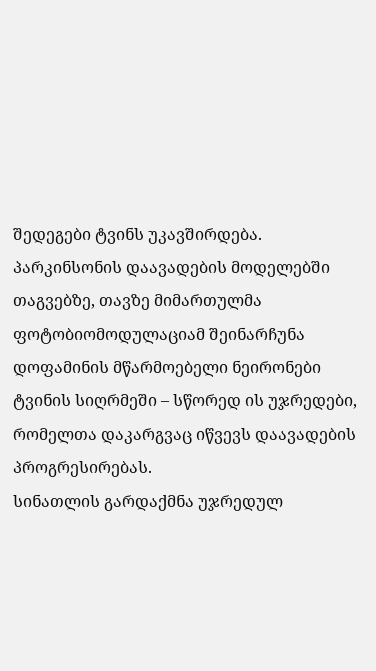შედეგები ტვინს უკავშირდება. პარკინსონის დაავადების მოდელებში თაგვებზე, თავზე მიმართულმა ფოტობიომოდულაციამ შეინარჩუნა დოფამინის მწარმოებელი ნეირონები ტვინის სიღრმეში – სწორედ ის უჯრედები, რომელთა დაკარგვაც იწვევს დაავადების პროგრესირებას.
სინათლის გარდაქმნა უჯრედულ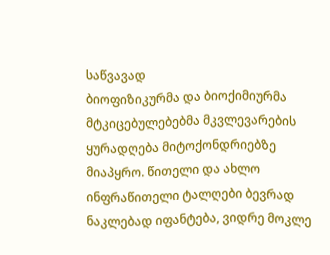საწვავად
ბიოფიზიკურმა და ბიოქიმიურმა მტკიცებულებებმა მკვლევარების ყურადღება მიტოქონდრიებზე მიაპყრო. წითელი და ახლო ინფრაწითელი ტალღები ბევრად ნაკლებად იფანტება, ვიდრე მოკლე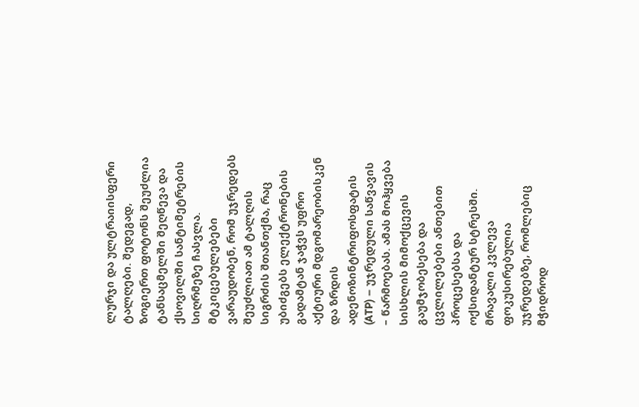ლურჯი და ულტრაიისფერი ტალღები. შედეგად, ზოგიერთ ფოტონს შეუძლია ტანსაცმელში შეღწევა და ქსოვილში სანტიმეტრების სიღრმეზე ჩასვლა.
მტკიცებულებები ვარაუდობენ, რომ უჯრედებს შეუძლიათ ამ ტალღის სიგრძის შთანთქმა, რაც უბიძგებს ელექტრონების გადამტან ჯაჭვს უფრო აქტიური მდგომარეობისკენ და ზრდის ადენოზინტრიფოსფატის (ATP) – უჯრედული საწვავის – წარმოებას. ამას მოჰყვება სისხლის მიმოქცევის გაუმჯობესება და ცვლილებები ანთებით პროცესებსა და ოქსიდანტურ სტრესში.
მრავალი კვლევა ფოკუსირებულია უჯრედებზე, რომლებიც მჭიდროდ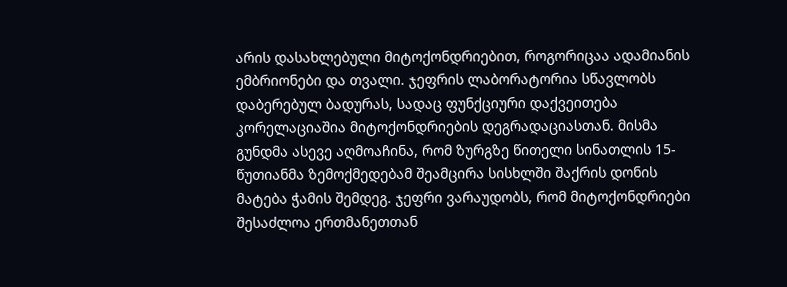არის დასახლებული მიტოქონდრიებით, როგორიცაა ადამიანის ემბრიონები და თვალი. ჯეფრის ლაბორატორია სწავლობს დაბერებულ ბადურას, სადაც ფუნქციური დაქვეითება კორელაციაშია მიტოქონდრიების დეგრადაციასთან. მისმა გუნდმა ასევე აღმოაჩინა, რომ ზურგზე წითელი სინათლის 15-წუთიანმა ზემოქმედებამ შეამცირა სისხლში შაქრის დონის მატება ჭამის შემდეგ. ჯეფრი ვარაუდობს, რომ მიტოქონდრიები შესაძლოა ერთმანეთთან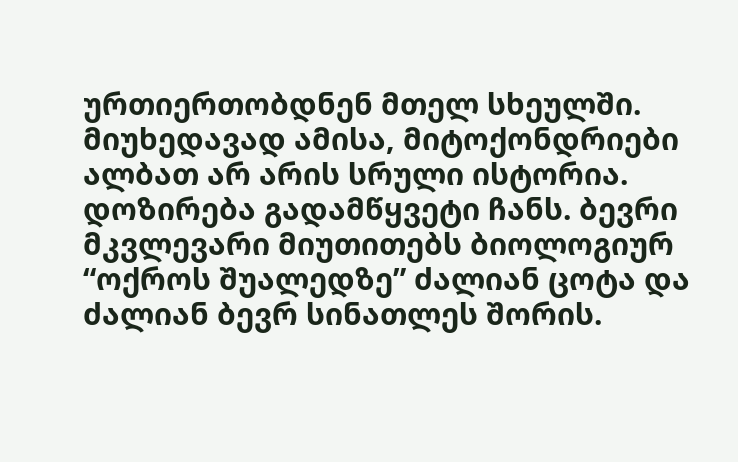ურთიერთობდნენ მთელ სხეულში.
მიუხედავად ამისა, მიტოქონდრიები ალბათ არ არის სრული ისტორია. დოზირება გადამწყვეტი ჩანს. ბევრი მკვლევარი მიუთითებს ბიოლოგიურ “ოქროს შუალედზე” ძალიან ცოტა და ძალიან ბევრ სინათლეს შორის.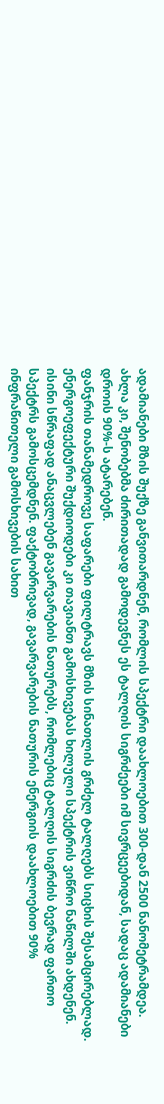ადამიანები მზის შუქზე განვითარდნენ, რომლის სპექტრი დაახლოებით 300-დან 2500 ნანომეტრამდეა. ახლა კი, შენობებმა ძირითადად გამოდევნეს ეს ტალღის სიგრძეები იმ სივრცეებიდან, სადაც ადამიანები დროის 90%-ს ატარებენ.
ფანჯრის თანამედროვე საფარები ფილტრავს მზის სინათლის გრძელ ტალღებს სიცხის შესამცირებლად. ენერგოეფექტური შუქდიოდები კი თავიანთ გამოსხივებას ხილული სპექტრის ვიწრო ნაწილში ახდენენ. ისინი სწრაფად ანაცვლებენ გავარვარების ნათურებს, რომლებიც ტალღის სიგრძის ბევრად ფართო სპექტრს გამოსცემდნენ. ფაქტობრივად, გავარვარების ნათურის ენერგიის დაახლოებით 90% ინფრაწითელი გამოსხივების სახით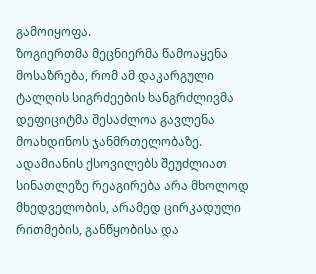გამოიყოფა.
ზოგიერთმა მეცნიერმა წამოაყენა მოსაზრება, რომ ამ დაკარგული ტალღის სიგრძეების ხანგრძლივმა დეფიციტმა შესაძლოა გავლენა მოახდინოს ჯანმრთელობაზე. ადამიანის ქსოვილებს შეუძლიათ სინათლეზე რეაგირება არა მხოლოდ მხედველობის, არამედ ცირკადული რითმების, განწყობისა და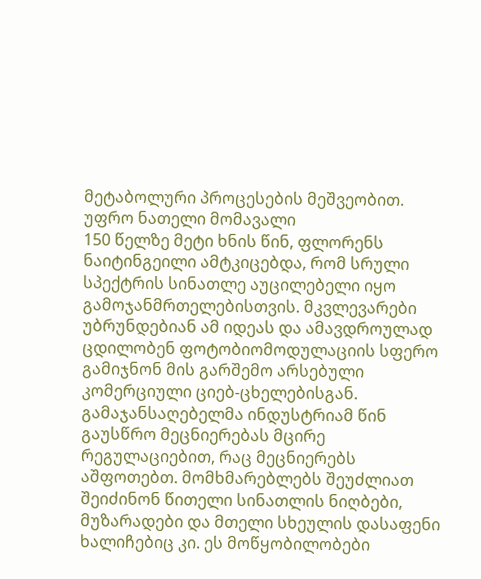მეტაბოლური პროცესების მეშვეობით.
უფრო ნათელი მომავალი
150 წელზე მეტი ხნის წინ, ფლორენს ნაიტინგეილი ამტკიცებდა, რომ სრული სპექტრის სინათლე აუცილებელი იყო გამოჯანმრთელებისთვის. მკვლევარები უბრუნდებიან ამ იდეას და ამავდროულად ცდილობენ ფოტობიომოდულაციის სფერო გამიჯნონ მის გარშემო არსებული კომერციული ციებ-ცხელებისგან.
გამაჯანსაღებელმა ინდუსტრიამ წინ გაუსწრო მეცნიერებას მცირე რეგულაციებით, რაც მეცნიერებს აშფოთებთ. მომხმარებლებს შეუძლიათ შეიძინონ წითელი სინათლის ნიღბები, მუზარადები და მთელი სხეულის დასაფენი ხალიჩებიც კი. ეს მოწყობილობები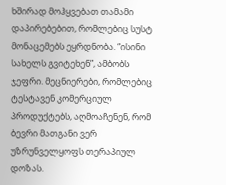ხშირად მოჰყვებათ თამამი დაპირებებით, რომლებიც სუსტ მონაცემებს ეყრდნობა. “ისინი სახელს გვიტეხენ”, ამბობს ჯეფრი. მეცნიერები, რომლებიც ტესტავენ კომერციულ პროდუქტებს, აღმოაჩენენ, რომ ბევრი მათგანი ვერ უზრუნველყოფს თერაპიულ დოზას.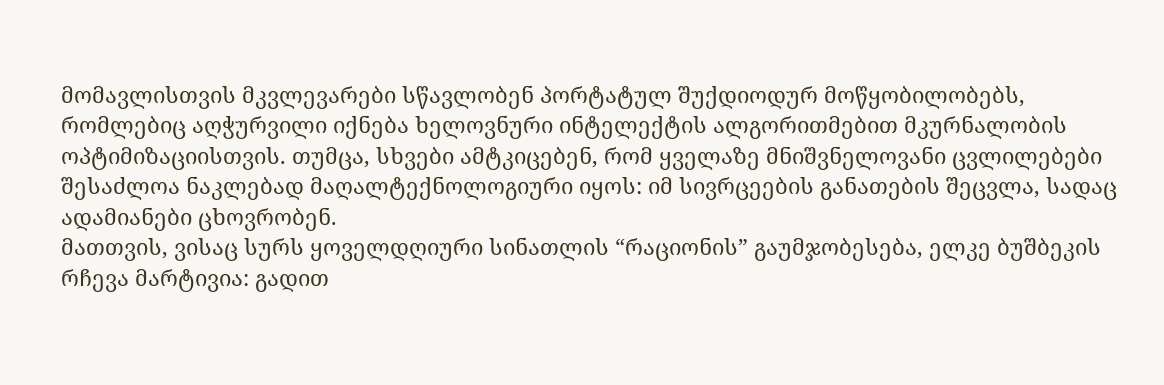მომავლისთვის მკვლევარები სწავლობენ პორტატულ შუქდიოდურ მოწყობილობებს, რომლებიც აღჭურვილი იქნება ხელოვნური ინტელექტის ალგორითმებით მკურნალობის ოპტიმიზაციისთვის. თუმცა, სხვები ამტკიცებენ, რომ ყველაზე მნიშვნელოვანი ცვლილებები შესაძლოა ნაკლებად მაღალტექნოლოგიური იყოს: იმ სივრცეების განათების შეცვლა, სადაც ადამიანები ცხოვრობენ.
მათთვის, ვისაც სურს ყოველდღიური სინათლის “რაციონის” გაუმჯობესება, ელკე ბუშბეკის რჩევა მარტივია: გადით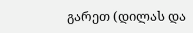გარეთ (დილას და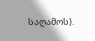საღამოს).